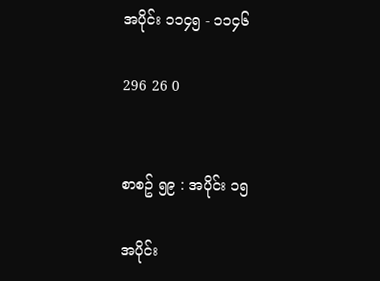အပိုင်း ၁၁၄၅ - ၁၁၄၆

296 26 0


စာစဥ် ၅၉ : အပိုင်း ၁၅

အပိုင်း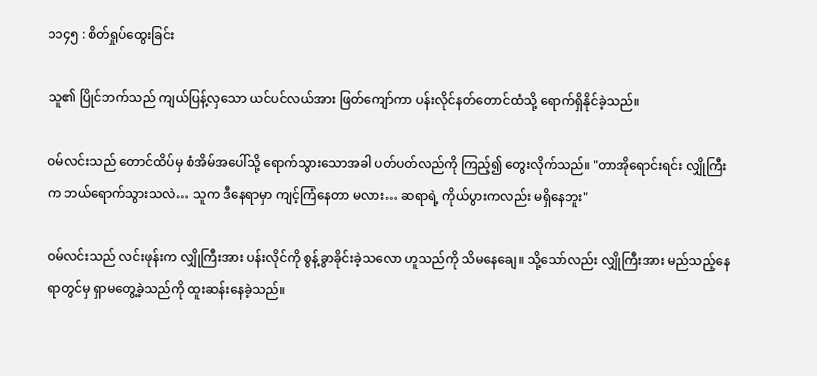၁၁၄၅ : စိတ်ရှုပ်ထွေးခြင်း

သူ၏ ပြိုင်ဘက်သည် ကျယ်ပြန့်လှသော ယင်ပင်လယ်အား ဖြတ်ကျော်ကာ ပန်းလိုင်နတ်တောင်ထံသို့ ရောက်ရှိနိုင်ခဲ့သည်။

ဝမ်လင်းသည် တောင်ထိပ်မှ စံအိမ်အပေါ်သို့ ရောက်သွားသောအခါ ပတ်ပတ်လည်ကို ကြည့်၍ တွေးလိုက်သည်။ "တာအိုရောင်းရင်း လျှိုကြီးက ဘယ်ရောက်သွားသလဲ… သူက ဒီနေရာမှာ ကျင့်ကြံနေတာ မလား… ဆရာရဲ့ ကိုယ်ပွားကလည်း မရှိနေဘူး"

ဝမ်လင်းသည် လင်းဖုန်းက လျှိုကြီးအား ပန်းလိုင်ကို စွန့်ခွာခိုင်းခဲ့သလော ဟူသည်ကို သိမနေချေ။ သို့သော်လည်း လျှိုကြီးအား မည်သည့်နေရာတွင်မှ ရှာမတွေ့ခဲ့သည်ကို ထူးဆန်းနေခဲ့သည်။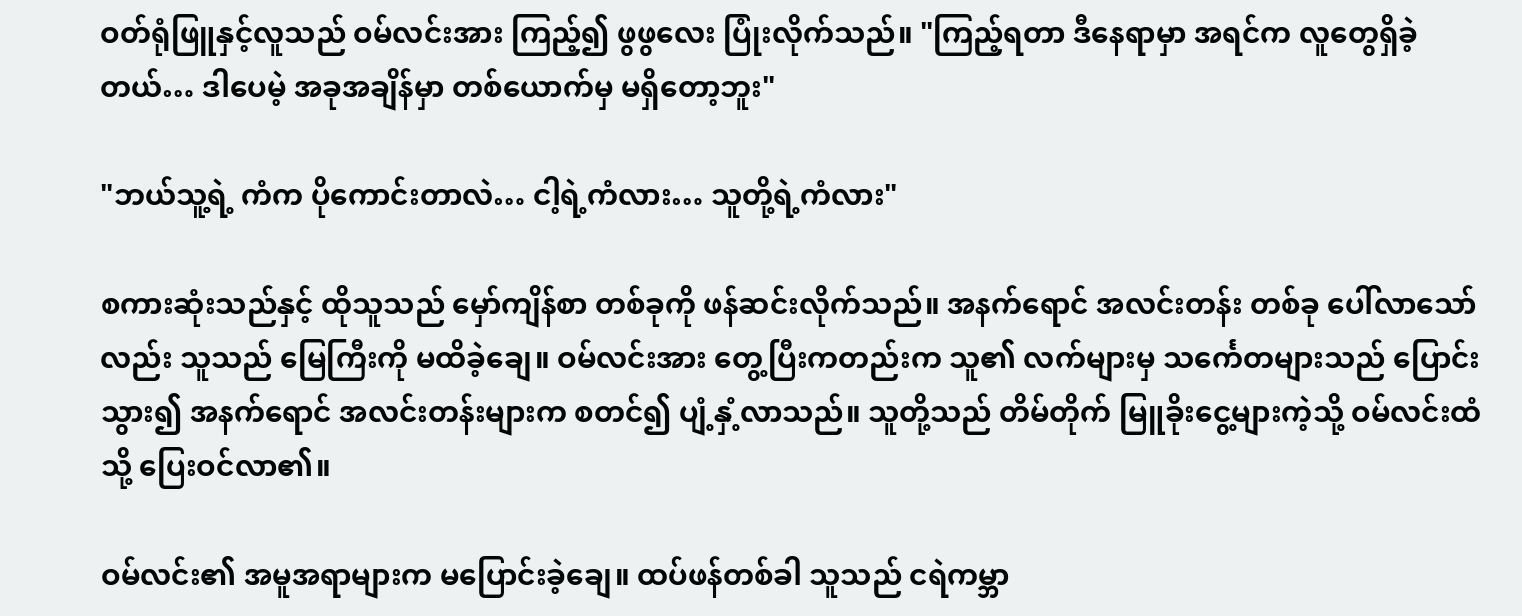ဝတ်ရုံဖြူနှင့်လူသည် ဝမ်လင်းအား ကြည့်၍ ဖွဖွလေး ပြုံးလိုက်သည်။ "ကြည့်ရတာ ဒီနေရာမှာ အရင်က လူတွေရှိခဲ့တယ်… ဒါပေမဲ့ အခုအချိန်မှာ တစ်ယောက်မှ မရှိတော့ဘူး"

"ဘယ်သူ့ရဲ့ ကံက ပိုကောင်းတာလဲ… ငါ့ရဲ့ကံလား… သူတို့ရဲ့ကံလား"

စကားဆုံးသည်နှင့် ထိုသူသည် မှော်ကျိန်စာ တစ်ခုကို ဖန်ဆင်းလိုက်သည်။ အနက်ရောင် အလင်းတန်း တစ်ခု ပေါ်လာသော်လည်း သူသည် မြေကြီးကို မထိခဲ့ချေ။ ဝမ်လင်းအား တွေ့ပြီးကတည်းက သူ၏ လက်များမှ သင်္ကေတများသည် ပြောင်းသွား၍ အနက်ရောင် အလင်းတန်းများက စတင်၍ ပျံ့နှံ့လာသည်။ သူတို့သည် တိမ်တိုက် မြူခိုးငွေ့များကဲ့သို့ ဝမ်လင်းထံသို့ ပြေးဝင်လာ၏။

ဝမ်လင်း၏ အမူအရာများက မပြောင်းခဲ့ချေ။ ထပ်ဖန်တစ်ခါ သူသည် ငရဲကမ္ဘာ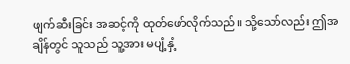ဖျက်ဆီးခြင်း အဆင့်ကို ထုတ်ဖော်လိုက်သည်။ သို့သော်လည်း ဤအချိန်တွင် သူသည် သူ့အား မပျံ့နှံ့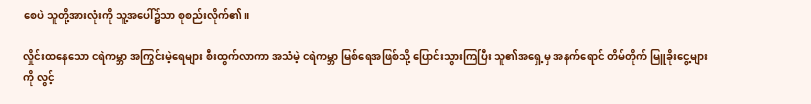စေပဲ သူတို့အားလုံးကို သူ့အပေါ်၌သာ စုစည်းလိုက်၏။

လှိုင်းထနေသော ငရဲကမ္ဘာ အကြွင်းမဲ့ရေများ စီးထွက်လာကာ အသံမဲ့ ငရဲကမ္ဘာ မြစ်ရေအဖြစ်သို့ ပြောင်းသွားကြပြီး သူ၏အရှေ့မှ အနက်ရောင် တိမ်တိုက် မြူခိုးငွေ့များကို လွင့်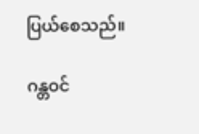ပြယ်စေသည်။

ဂန္တဝင်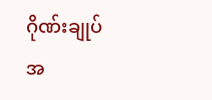ဂိုဏ်းချုပ် အ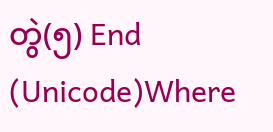တွဲ(၅) End (Unicode)Where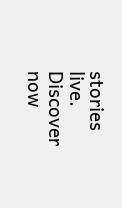stories live. Discover now